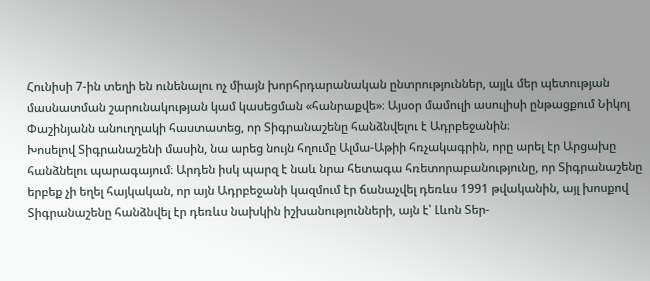Հունիսի 7-ին տեղի են ունենալու ոչ միայն խորհրդարանական ընտրություններ, այլև մեր պետության մասնատման շարունակության կամ կասեցման «հանրաքվե»։ Այսօր մամուլի ասուլիսի ընթացքում Նիկոլ Փաշինյանն անուղղակի հաստատեց, որ Տիգրանաշենը հանձնվելու է Ադրբեջանին։
Խոսելով Տիգրանաշենի մասին, նա արեց նույն հղումը Ալմա-Աթիի հռչակագրին, որը արել էր Արցախը հանձնելու պարագայում։ Արդեն իսկ պարզ է նաև նրա հետագա հռետորաբանությունը, որ Տիգրանաշենը երբեք չի եղել հայկական, որ այն Ադրբեջանի կազմում էր ճանաչվել դեռևս 1991 թվականին, այլ խոսքով Տիգրանաշենը հանձնվել էր դեռևս նախկին իշխանությունների, այն է՝ Լևոն Տեր-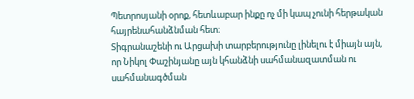Պետրոսյանի օրոք, հետևաբար ինքը ոչ մի կապ չունի հերթական հայրենահանձնման հետ։
Տիգրանաշենի ու Արցախի տարբերությունը լինելու է միայն այն, որ Նիկոլ Փաշինյանը այն կհանձնի սահմանազատման ու սահմանագծման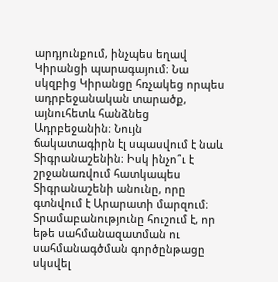արդյունքում, ինչպես եղավ Կիրանցի պարագայում։ Նա սկզբից Կիրանցը հռչակեց որպես ադրբեջանական տարածք, այնուհետև հանձնեց Ադրբեջանին։ Նույն ճակատագիրն էլ սպասվում է նաև Տիգրանաշենին։ Իսկ ինչո՞ւ է շրջանառվում հատկապես Տիգրանաշենի անունը, որը գտնվում է Արարատի մարզում։ Տրամաբանությունը հուշում է, որ եթե սահմանազատման ու սահմանագծման գործընթացը սկսվել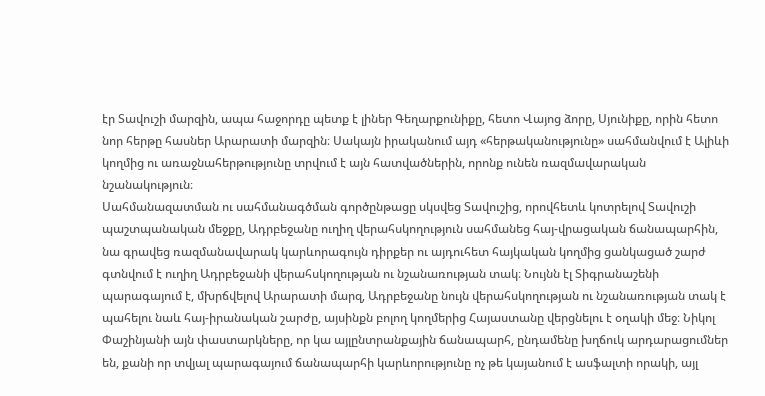էր Տավուշի մարզին, ապա հաջորդը պետք է լիներ Գեղարքունիքը, հետո Վայոց ձորը, Սյունիքը, որին հետո նոր հերթը հասներ Արարատի մարզին։ Սակայն իրականում այդ «հերթականությունը» սահմանվում է Ալիևի կողմից ու առաջնահերթությունը տրվում է այն հատվածներին, որոնք ունեն ռազմավարական նշանակություն։
Սահմանազատման ու սահմանագծման գործընթացը սկսվեց Տավուշից, որովհետև կոտրելով Տավուշի պաշտպանական մեջքը, Ադրբեջանը ուղիղ վերահսկողություն սահմանեց հայ-վրացական ճանապարհին, նա գրավեց ռազմանավարակ կարևորագույն դիրքեր ու այդուհետ հայկական կողմից ցանկացած շարժ գտնվում է ուղիղ Ադրբեջանի վերահսկողության ու նշանառության տակ։ Նույնն էլ Տիգրանաշենի պարագայում է, մխրճվելով Արարատի մարզ, Ադրբեջանը նույն վերահսկողության ու նշանառության տակ է պահելու նաև հայ-իրանական շարժը, այսինքն բոլող կողմերից Հայաստանը վերցնելու է օղակի մեջ։ Նիկոլ Փաշինյանի այն փաստարկները, որ կա այլընտրանքային ճանապարհ, ընդամենը խղճուկ արդարացումներ են, քանի որ տվյալ պարագայում ճանապարհի կարևորությունը ոչ թե կայանում է ասֆալտի որակի, այլ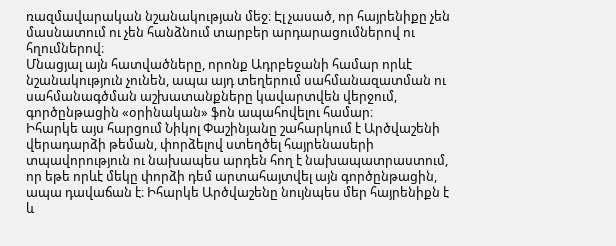ռազմավարական նշանակության մեջ։ Էլ չասած, որ հայրենիքը չեն մասնատում ու չեն հանձնում տարբեր արդարացումներով ու հղումներով։
Մնացյալ այն հատվածները, որոնք Ադրբեջանի համար որևէ նշանակություն չունեն, ապա այդ տեղերում սահմանազատման ու սահմանագծման աշխատանքները կավարտվեն վերջում, գործընթացին «օրինական» ֆոն ապահովելու համար։
Իհարկե այս հարցում Նիկոլ Փաշինյանը շահարկում է Արծվաշենի վերադարձի թեման, փորձելով ստեղծել հայրենասերի տպավորություն ու նախապես արդեն հող է նախապատրաստում, որ եթե որևէ մեկը փորձի դեմ արտահայտվել այն գործընթացին, ապա դավաճան է։ Իհարկե Արծվաշենը նույնպես մեր հայրենիքն է և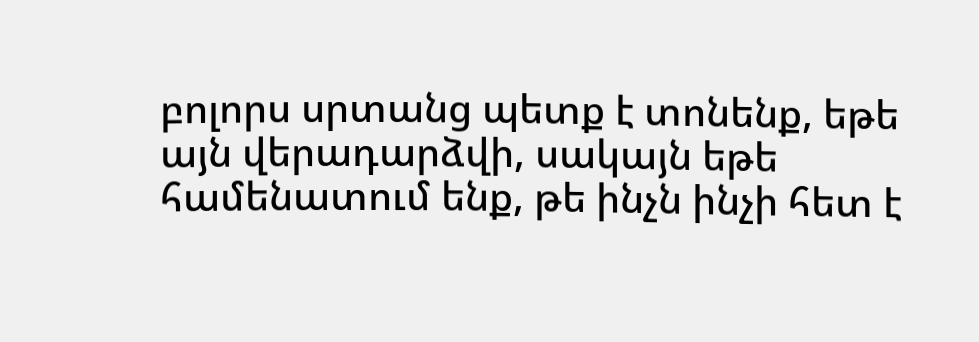բոլորս սրտանց պետք է տոնենք, եթե այն վերադարձվի, սակայն եթե համենատում ենք, թե ինչն ինչի հետ է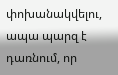փոխանակվելու, ապա պարզ է դառնում, որ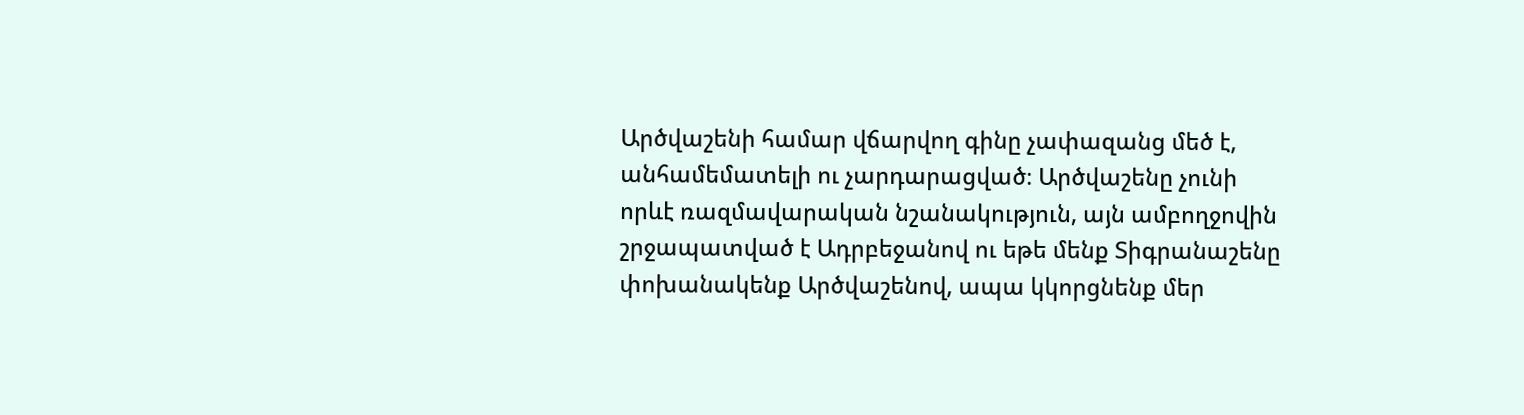Արծվաշենի համար վճարվող գինը չափազանց մեծ է, անհամեմատելի ու չարդարացված։ Արծվաշենը չունի որևէ ռազմավարական նշանակություն, այն ամբողջովին շրջապատված է Ադրբեջանով ու եթե մենք Տիգրանաշենը փոխանակենք Արծվաշենով, ապա կկորցնենք մեր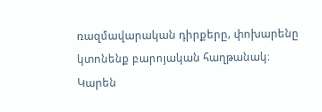ռազմավարական դիրքերը, փոխարենը կտոնենք բարոյական հաղթանակ։
Կարեն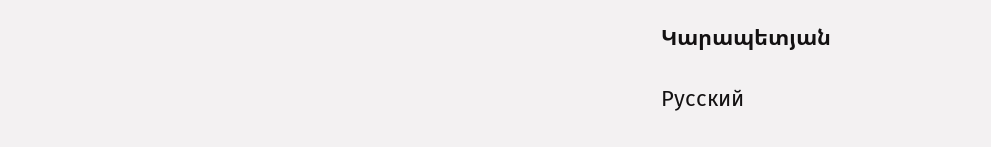Կարապետյան

Русский